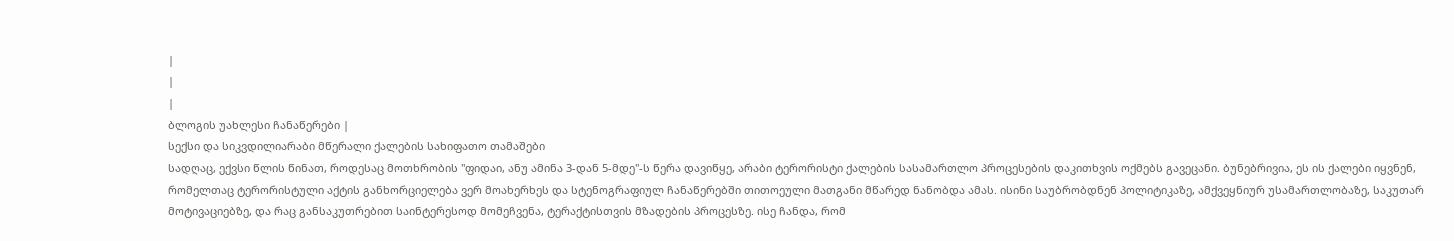|
|
|
ბლოგის უახლესი ჩანაწერები |
სექსი და სიკვდილიარაბი მწერალი ქალების სახიფათო თამაშები
სადღაც, ექვსი წლის წინათ, როდესაც მოთხრობის "ფიდაი, ანუ ამინა 3-დან 5-მდე"-ს წერა დავიწყე, არაბი ტერორისტი ქალების სასამართლო პროცესების დაკითხვის ოქმებს გავეცანი. ბუნებრივია, ეს ის ქალები იყვნენ, რომელთაც ტერორისტული აქტის განხორციელება ვერ მოახერხეს და სტენოგრაფიულ ჩანაწერებში თითოეული მათგანი მწარედ ნანობდა ამას. ისინი საუბრობდნენ პოლიტიკაზე, ამქვეყნიურ უსამართლობაზე, საკუთარ მოტივაციებზე, და რაც განსაკუთრებით საინტერესოდ მომეჩვენა, ტერაქტისთვის მზადების პროცესზე. ისე ჩანდა, რომ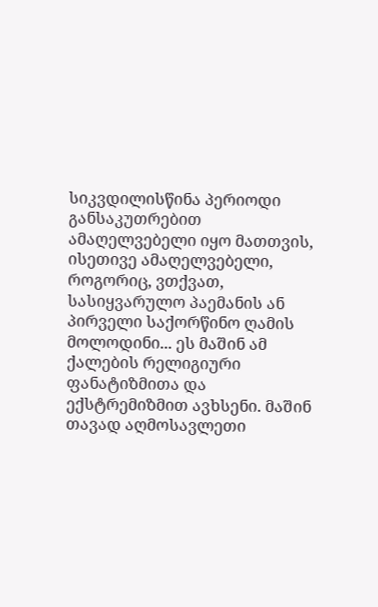სიკვდილისწინა პერიოდი განსაკუთრებით ამაღელვებელი იყო მათთვის, ისეთივე ამაღელვებელი, როგორიც, ვთქვათ, სასიყვარულო პაემანის ან პირველი საქორწინო ღამის მოლოდინი... ეს მაშინ ამ ქალების რელიგიური ფანატიზმითა და ექსტრემიზმით ავხსენი. მაშინ თავად აღმოსავლეთი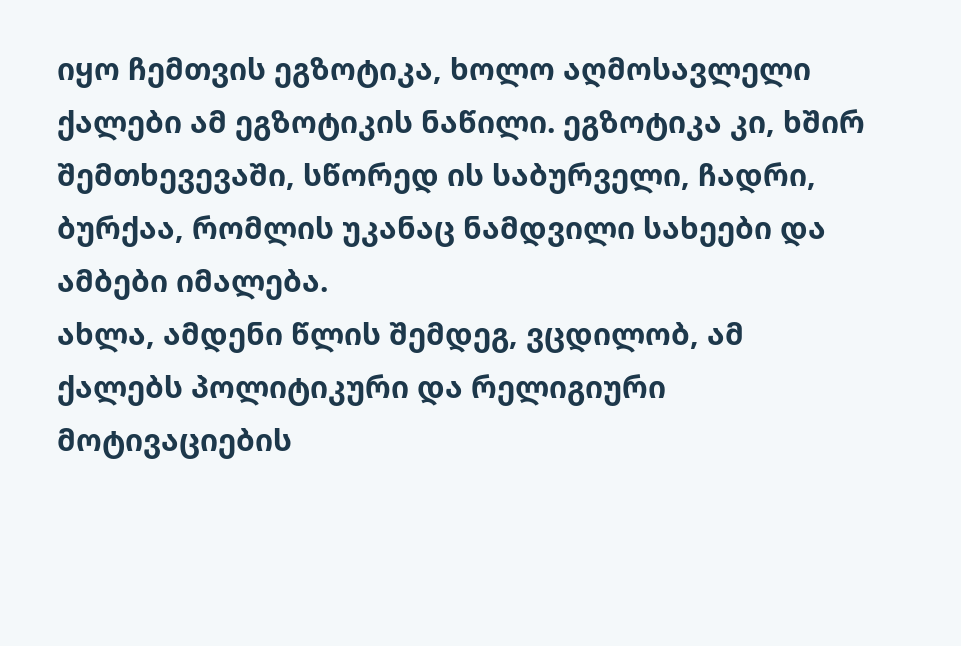იყო ჩემთვის ეგზოტიკა, ხოლო აღმოსავლელი ქალები ამ ეგზოტიკის ნაწილი. ეგზოტიკა კი, ხშირ შემთხევევაში, სწორედ ის საბურველი, ჩადრი, ბურქაა, რომლის უკანაც ნამდვილი სახეები და ამბები იმალება.
ახლა, ამდენი წლის შემდეგ, ვცდილობ, ამ ქალებს პოლიტიკური და რელიგიური მოტივაციების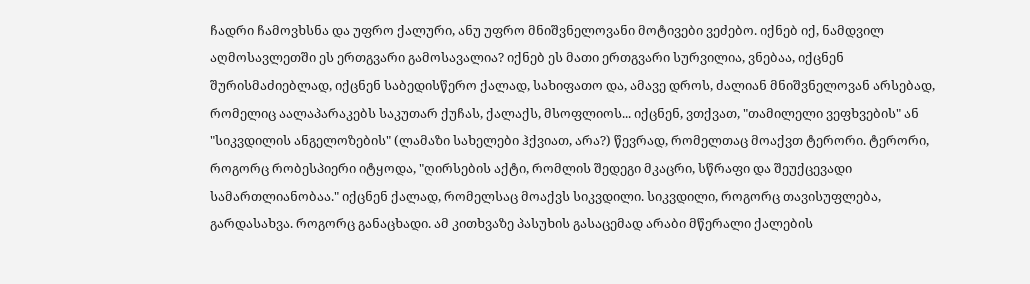ჩადრი ჩამოვხსნა და უფრო ქალური, ანუ უფრო მნიშვნელოვანი მოტივები ვეძებო. იქნებ იქ, ნამდვილ აღმოსავლეთში ეს ერთგვარი გამოსავალია? იქნებ ეს მათი ერთგვარი სურვილია, ვნებაა, იქცნენ შურისმაძიებლად, იქცნენ საბედისწერო ქალად, სახიფათო და, ამავე დროს, ძალიან მნიშვნელოვან არსებად, რომელიც აალაპარაკებს საკუთარ ქუჩას, ქალაქს, მსოფლიოს... იქცნენ, ვთქვათ, "თამილელი ვეფხვების" ან "სიკვდილის ანგელოზების" (ლამაზი სახელები ჰქვიათ, არა?) წევრად, რომელთაც მოაქვთ ტერორი. ტერორი, როგორც რობესპიერი იტყოდა, "ღირსების აქტი, რომლის შედეგი მკაცრი, სწრაფი და შეუქცევადი სამართლიანობაა." იქცნენ ქალად, რომელსაც მოაქვს სიკვდილი. სიკვდილი, როგორც თავისუფლება, გარდასახვა. როგორც განაცხადი. ამ კითხვაზე პასუხის გასაცემად არაბი მწერალი ქალების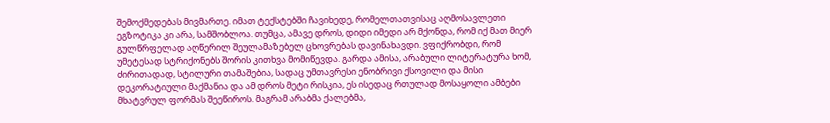შემოქმედებას მივმართე. იმათ ტექსტებში ჩავიხედე, რომელთათვისაც აღმოსავლეთი ეგზოტიკა კი არა, სამშობლოა. თუმცა, ამავე დროს, დიდი იმედი არ მქონდა, რომ იქ მათ მიერ გულწრფელად აღწერილ შეულამაზებელ ცხოვრებას დავინახავდი. ვფიქრობდი, რომ უმეტესად სტრიქონებს შორის კითხვა მომიწევდა. გარდა ამისა, არაბული ლიტერატურა ხომ, ძირითადად, სტილური თამაშებია, სადაც უმთავრესი ენობრივი ქსოვილი და მისი დეკორატიული მაქმანია და ამ დროს მეტი რისკია, ეს ისედაც რთულად მოსაყოლი ამბები მხატვრულ ფორმას შეეწიროს. მაგრამ არაბმა ქალებმა,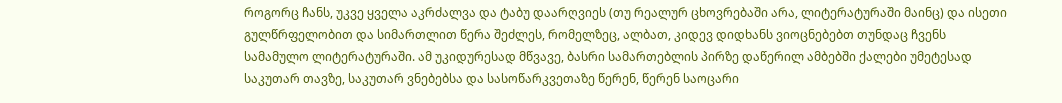როგორც ჩანს, უკვე ყველა აკრძალვა და ტაბუ დაარღვიეს (თუ რეალურ ცხოვრებაში არა, ლიტერატურაში მაინც) და ისეთი გულწრფელობით და სიმართლით წერა შეძლეს, რომელზეც, ალბათ, კიდევ დიდხანს ვიოცნებებთ თუნდაც ჩვენს სამამულო ლიტერატურაში. ამ უკიდურესად მწვავე, ბასრი სამართებლის პირზე დაწერილ ამბებში ქალები უმეტესად საკუთარ თავზე, საკუთარ ვნებებსა და სასოწარკვეთაზე წერენ, წერენ საოცარი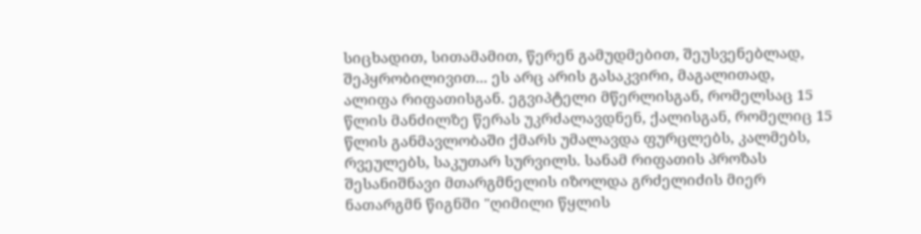სიცხადით, სითამამით, წერენ გამუდმებით, შეუსვენებლად, შეპყრობილივით... ეს არც არის გასაკვირი, მაგალითად, ალიფა რიფათისგან. ეგვიპტელი მწერლისგან, რომელსაც 15 წლის მანძილზე წერას უკრძალავდნენ, ქალისგან, რომელიც 15 წლის განმავლობაში ქმარს უმალავდა ფურცლებს, კალმებს, რვეულებს, საკუთარ სურვილს. სანამ რიფათის პროზას შესანიშნავი მთარგმნელის იზოლდა გრძელიძის მიერ ნათარგმნ წიგნში "ღიმილი წყლის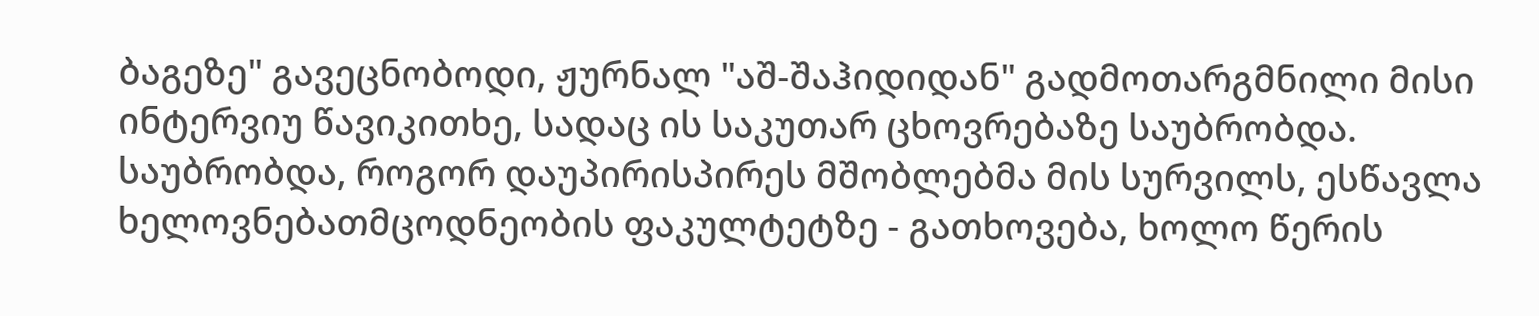ბაგეზე" გავეცნობოდი, ჟურნალ "აშ-შაჰიდიდან" გადმოთარგმნილი მისი ინტერვიუ წავიკითხე, სადაც ის საკუთარ ცხოვრებაზე საუბრობდა. საუბრობდა, როგორ დაუპირისპირეს მშობლებმა მის სურვილს, ესწავლა ხელოვნებათმცოდნეობის ფაკულტეტზე - გათხოვება, ხოლო წერის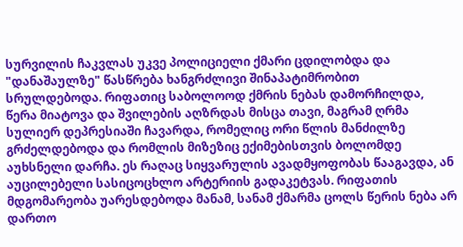სურვილის ჩაკვლას უკვე პოლიციელი ქმარი ცდილობდა და "დანაშაულზე" წასწრება ხანგრძლივი შინაპატიმრობით სრულდებოდა. რიფათიც საბოლოოდ ქმრის ნებას დამორჩილდა, წერა მიატოვა და შვილების აღზრდას მისცა თავი, მაგრამ ღრმა სულიერ დეპრესიაში ჩავარდა, რომელიც ორი წლის მანძილზე გრძელდებოდა და რომლის მიზეზიც ექიმებისთვის ბოლომდე აუხსნელი დარჩა. ეს რაღაც სიყვარულის ავადმყოფობას წააგავდა, ან აუცილებელი სასიცოცხლო არტერიის გადაკეტვას. რიფათის მდგომარეობა უარესდებოდა მანამ, სანამ ქმარმა ცოლს წერის ნება არ დართო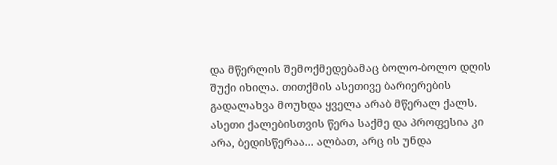და მწერლის შემოქმედებამაც ბოლო-ბოლო დღის შუქი იხილა. თითქმის ასეთივე ბარიერების გადალახვა მოუხდა ყველა არაბ მწერალ ქალს. ასეთი ქალებისთვის წერა საქმე და პროფესია კი არა, ბედისწერაა... ალბათ, არც ის უნდა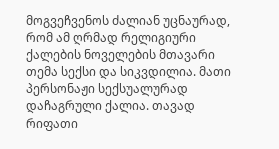მოგვეჩვენოს ძალიან უცნაურად, რომ ამ ღრმად რელიგიური ქალების ნოველების მთავარი თემა სექსი და სიკვდილია. მათი პერსონაჟი სექსუალურად დაჩაგრული ქალია. თავად რიფათი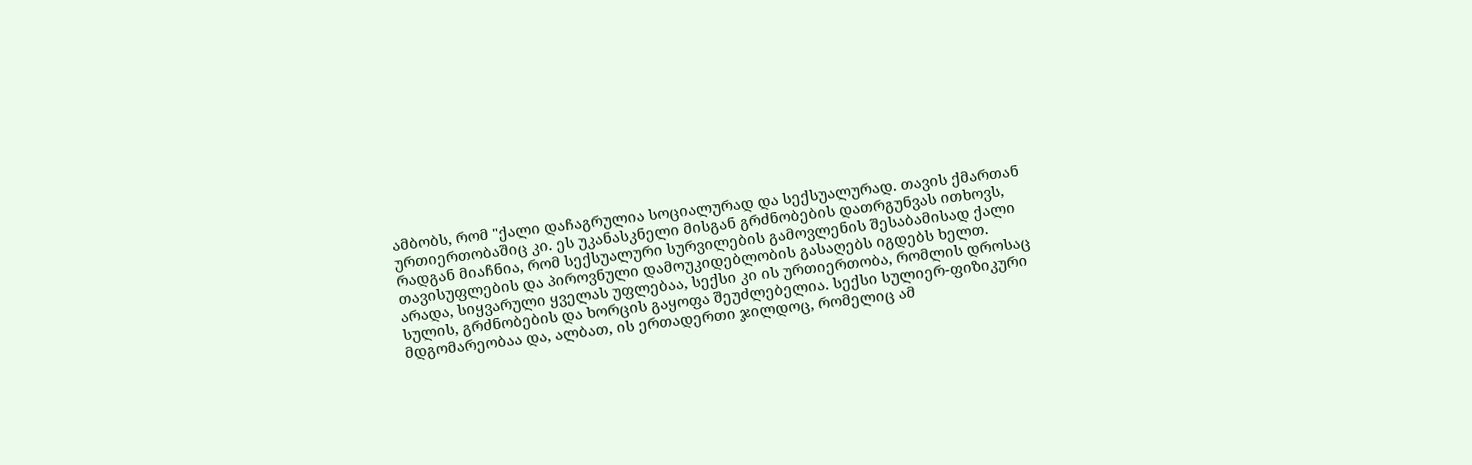ამბობს, რომ "ქალი დაჩაგრულია სოციალურად და სექსუალურად. თავის ქმართან ურთიერთობაშიც კი. ეს უკანასკნელი მისგან გრძნობების დათრგუნვას ითხოვს, რადგან მიაჩნია, რომ სექსუალური სურვილების გამოვლენის შესაბამისად ქალი თავისუფლების და პიროვნული დამოუკიდებლობის გასაღებს იგდებს ხელთ. არადა, სიყვარული ყველას უფლებაა, სექსი კი ის ურთიერთობა, რომლის დროსაც სულის, გრძნობების და ხორცის გაყოფა შეუძლებელია. სექსი სულიერ-ფიზიკური მდგომარეობაა და, ალბათ, ის ერთადერთი ჯილდოც, რომელიც ამ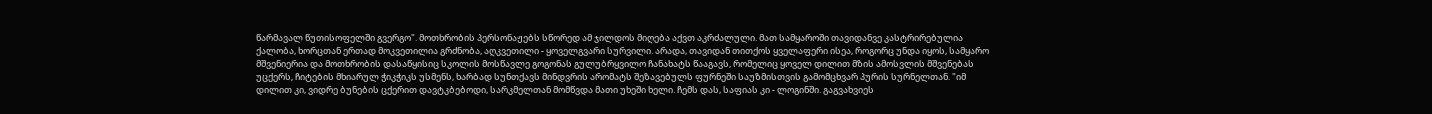წარმავალ წუთისოფელში გვერგო". მოთხრობის პერსონაჟებს სწორედ ამ ჯილდოს მიღება აქვთ აკრძალული. მათ სამყაროში თავიდანვე კასტრირებულია ქალობა, ხორცთან ერთად მოკვეთილია გრძნობა, აღკვეთილი - ყოველგვარი სურვილი. არადა, თავიდან თითქოს ყველაფერი ისეა, როგორც უნდა იყოს, სამყარო მშვენიერია და მოთხრობის დასაწყისიც სკოლის მოსწავლე გოგონას გულუბრყვილო ჩანახატს წააგავს, რომელიც ყოველ დილით მზის ამოსვლის მშვენებას უცქერს, ჩიტების მხიარულ ჭიკჭიკს უსმენს, ხარბად სუნთქავს მინდვრის არომატს შეზავებულს ფურნეში საუზმისთვის გამომცხვარ პურის სურნელთან. "იმ დილით კი, ვიდრე ბუნების ცქერით დავტკბებოდი, სარკმელთან მომწვდა მათი უხეში ხელი. ჩემს დას, საფიას კი - ლოგინში. გაგვახვიეს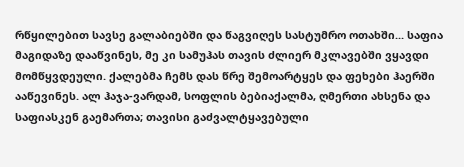რწყილებით სავსე გალაბიებში და წაგვიღეს სასტუმრო ოთახში... საფია მაგიდაზე დააწვინეს, მე კი სამუჰას თავის ძლიერ მკლავებში ვყავდი მომწყვდეული. ქალებმა ჩემს დას წრე შემოარტყეს და ფეხები ჰაერში ააწევინეს. ალ ჰაჯა-ვარდამ, სოფლის ბებიაქალმა, ღმერთი ახსენა და საფიასკენ გაემართა; თავისი გაძვალტყავებული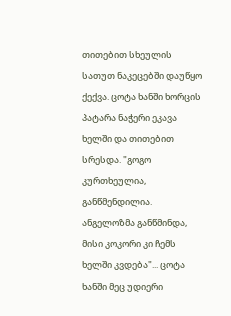თითებით სხეულის სათუთ ნაკეცებში დაუწყო ქექვა. ცოტა ხანში ხორცის პატარა ნაჭერი ეკავა ხელში და თითებით სრესდა. "გოგო კურთხეულია, განწმენდილია. ანგელოზმა განწმინდა, მისი კოკორი კი ჩემს ხელში კვდება"... ცოტა ხანში მეც უდიერი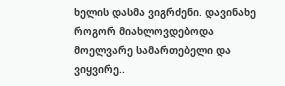ხელის დასმა ვიგრძენი. დავინახე როგორ მიახლოვდებოდა მოელვარე სამართებელი და ვიყვირე..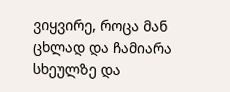ვიყვირე, როცა მან ცხლად და ჩამიარა სხეულზე და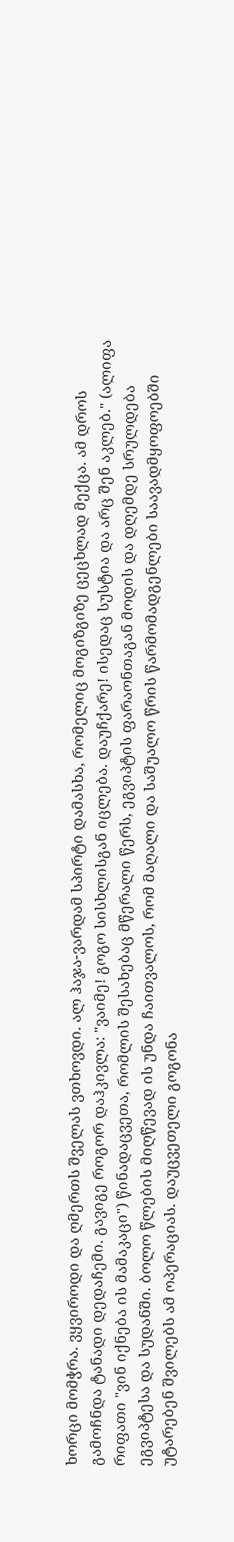ხორცი მომჭრა. ვყვიროდი და ღმერთს შველას ვთხოვდი. ალ ჰაჯა-ვარდამ სპირტი დამასხა, რომელიც მოგიზგიზე ცეცხლად მექცა. ამ დროს გამოჩნდა ტანადი დედაჩემი. გავიგე როგორ დაჰკივლა: "ვაიმე! გოგო სისხლისგან იცლება. დაუჩქარე! ისედაც სუსტია და არც შენ აკლებ." (ალიფა რიფათი "ვინ იქნება ის მამაკაცი") წინადაცვეთა, რომლის შესახებაც მწერალი წერს, ეგვიპტის ფარაონთაგან მოდის და დღემდე სრულდება ეგვიპტესა და სუდანში. ბოლო წლების მიღწევად ის უნდა ჩაითვალოს, რომ მაღალი და საშუალო წრის წარმომადგენლები საავადმყოფოებში უტარებენ შვილებს ამ ოპერაციას. დაუცვეთელი გოგონა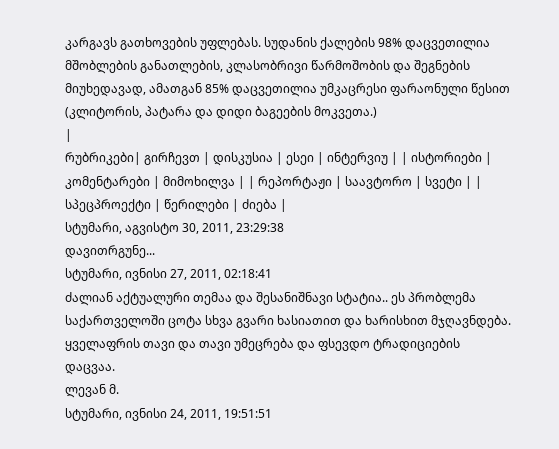კარგავს გათხოვების უფლებას. სუდანის ქალების 98% დაცვეთილია მშობლების განათლების, კლასობრივი წარმოშობის და შეგნების მიუხედავად, ამათგან 85% დაცვეთილია უმკაცრესი ფარაონული წესით (კლიტორის, პატარა და დიდი ბაგეების მოკვეთა.)
|
რუბრიკები| გირჩევთ | დისკუსია | ესეი | ინტერვიუ | | ისტორიები | კომენტარები | მიმოხილვა | | რეპორტაჟი | საავტორო | სვეტი | | სპეცპროექტი | წერილები | ძიება |
სტუმარი, აგვისტო 30, 2011, 23:29:38
დავითრგუნე...
სტუმარი, ივნისი 27, 2011, 02:18:41
ძალიან აქტუალური თემაა და შესანიშნავი სტატია.. ეს პრობლემა საქართველოში ცოტა სხვა გვარი ხასიათით და ხარისხით მჯღავნდება. ყველაფრის თავი და თავი უმეცრება და ფსევდო ტრადიციების დაცვაა.
ლევან მ.
სტუმარი, ივნისი 24, 2011, 19:51:51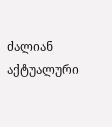ძალიან აქტუალური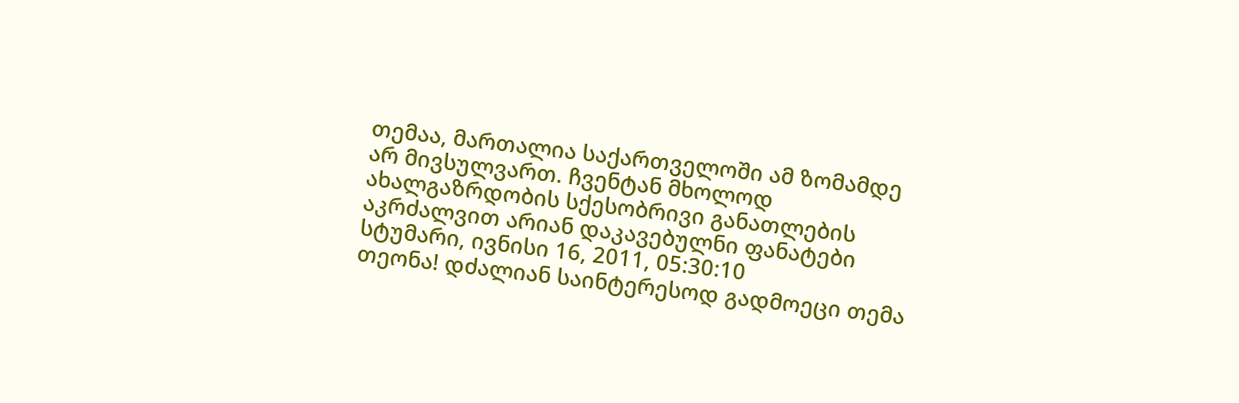თემაა, მართალია საქართველოში ამ ზომამდე არ მივსულვართ. ჩვენტან მხოლოდ ახალგაზრდობის სქესობრივი განათლების აკრძალვით არიან დაკავებულნი ფანატები
სტუმარი, ივნისი 16, 2011, 05:30:10
თეონა! დძალიან საინტერესოდ გადმოეცი თემა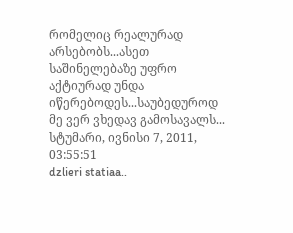რომელიც რეალურად არსებობს...ასეთ საშინელებაზე უფრო აქტიურად უნდა იწერებოდეს...საუბედუროდ მე ვერ ვხედავ გამოსავალს...
სტუმარი, ივნისი 7, 2011, 03:55:51
dzlieri statiaa..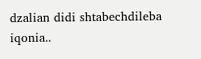dzalian didi shtabechdileba iqonia..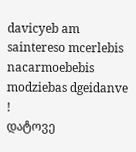davicyeb am saintereso mcerlebis nacarmoebebis modziebas dgeidanve !
დატოვე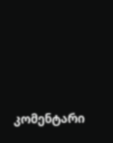კომენტარი